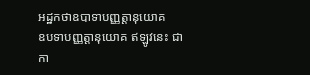អដ្ឋកថាឧបាទាបញ្ញត្តានុយោគ
ឧបទាបញ្ញត្តានុយោគ ឥឡូវនេះ ជាកា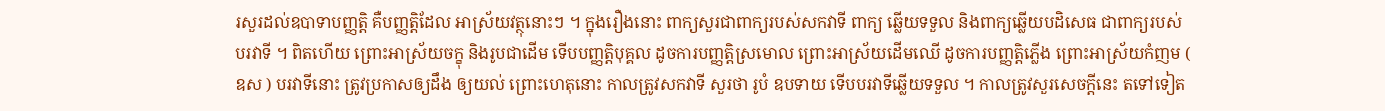រសួរដល់ឧបាទាបញ្ញត្តិ គឺបញ្ញត្តិដែល អាស្រ័យវត្ថុនោះៗ ។ ក្នុងរឿងនោះ ពាក្យសួរជាពាក្យរបស់សកវាទី ពាក្យ ឆ្លើយទទួល និងពាក្យឆ្លើយបដិសេធ ជាពាក្យរបស់បរវាទី ។ ពិតហើយ ព្រោះអាស្រ័យចក្ខុ និងរូបជាដើម ទើបបញ្ញត្តិបុគ្គល ដូចការបញ្ញត្តិស្រមោល ព្រោះអាស្រ័យដើមឈើ ដូចការបញ្ញត្តិភ្លើង ព្រោះអាស្រ័យកំញម ( ឧស ) បរវាទីនោះ ត្រូវប្រកាសឲ្យដឹង ឲ្យយល់ ព្រោះហេតុនោះ កាលត្រូវសកវាទី សួរថា រូបំ ឧបទាយ ទើបបរវាទីឆ្លើយទទួល ។ កាលត្រូវសួរសេចក្តីនេះ តទៅទៀត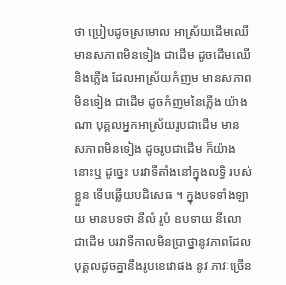ថា ប្រៀបដូចស្រមោល អាស្រ័យដើមឈើ មានសភាពមិនទៀង ជាដើម ដូចដើមឈើ និងភ្លើង ដែលអាស្រ័យកំញម មានសភាពមិនទៀង ជាដើម ដូចកំញមនៃភ្លើង យ៉ាងណា បុគ្គលអ្នកអាស្រ័យរូបជាដើម មាន សភាពមិនទៀង ដូចរូបជាដើម ក៏យ៉ាងនោះឬ ដូច្នេះ បរវាទីតាំងនៅក្នុងលទ្ធិ របស់ខ្លួន ទើបឆ្លើយបដិសេធ ។ ក្នុងបទទាំងឡាយ មានបទថា នីលំ រូបំ ឧបទាយ នីលោ ជាដើម បរវាទីកាលមិនប្រាថ្នានូវភាពដែលបុគ្គលដូចគ្នានឹងរូបខេវោផង នូវ ភាវៈច្រើន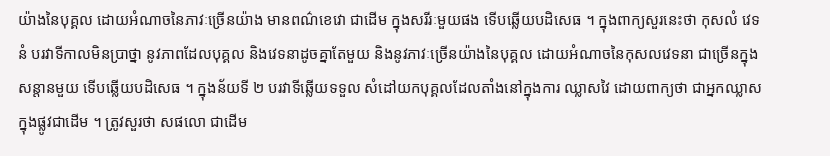យ៉ាងនៃបុគ្គល ដោយអំណាចនៃភាវៈច្រើនយ៉ាង មានពណ៌ខេវោ ជាដើម ក្នុងសរីរៈមួយផង ទើបឆ្លើយបដិសេធ ។ ក្នុងពាក្យសួរនេះថា កុសលំ វេទនំ បរវាទីកាលមិនប្រាថ្នា នូវភាពដែលបុគ្គល និងវេទនាដូចគ្នាតែមួយ និងនូវភាវៈច្រើនយ៉ាងនៃបុគ្គល ដោយអំណាចនៃកុសលវេទនា ជាច្រើនក្នុងសន្តានមួយ ទើបឆ្លើយបដិសេធ ។ ក្នុងន័យទី ២ បរវាទីឆ្លើយទទួល សំដៅយកបុគ្គលដែលតាំងនៅក្នុងការ ឈ្លាសវៃ ដោយពាក្យថា ជាអ្នកឈ្លាសក្នុងផ្លូវជាដើម ។ ត្រូវសួរថា សផលោ ជាដើម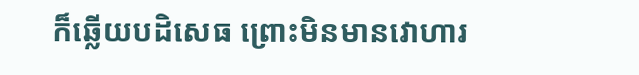ក៏ឆ្លើយបដិសេធ ព្រោះមិនមានវោហារ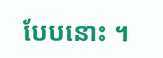បែបនោះ ។